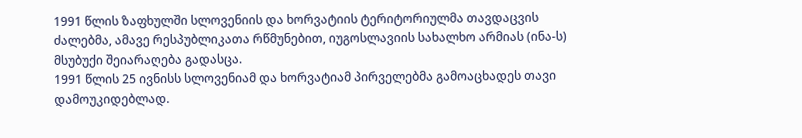1991 წლის ზაფხულში სლოვენიის და ხორვატიის ტერიტორიულმა თავდაცვის ძალებმა, ამავე რესპუბლიკათა რწმუნებით, იუგოსლავიის სახალხო არმიას (ინა-ს) მსუბუქი შეიარაღება გადასცა.
1991 წლის 25 ივნისს სლოვენიამ და ხორვატიამ პირველებმა გამოაცხადეს თავი დამოუკიდებლად.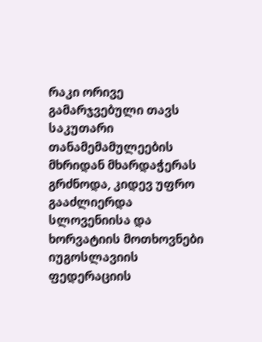რაკი ორივე გამარჯვებული თავს საკუთარი თანამემამულეების მხრიდან მხარდაჭერას გრძნოდა, კიდევ უფრო გააძლიერდა სლოვენიისა და ხორვატიის მოთხოვნები იუგოსლავიის ფედერაციის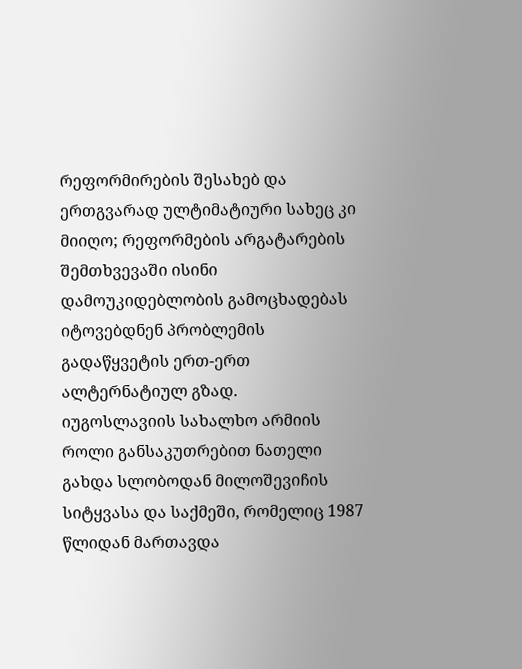რეფორმირების შესახებ და ერთგვარად ულტიმატიური სახეც კი მიიღო; რეფორმების არგატარების შემთხვევაში ისინი დამოუკიდებლობის გამოცხადებას იტოვებდნენ პრობლემის გადაწყვეტის ერთ-ერთ ალტერნატიულ გზად.
იუგოსლავიის სახალხო არმიის როლი განსაკუთრებით ნათელი გახდა სლობოდან მილოშევიჩის სიტყვასა და საქმეში, რომელიც 1987 წლიდან მართავდა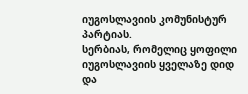იუგოსლავიის კომუნისტურ პარტიას.
სერბიას, რომელიც ყოფილი იუგოსლავიის ყველაზე დიდ და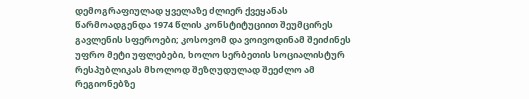დემოგრაფიულად ყველაზე ძლიერ ქვეყანას წარმოადგენდა 1974 წლის კონსტიტუციით შეუმცირეს გავლენის სფეროები; კოსოვომ და ვოივოდინამ შეიძინეს უფრო მეტი უფლებები, ხოლო სერბეთის სოციალისტურ რესპუბლიკას მხოლოდ შეზღუდულად შეეძლო ამ რეგიონებზე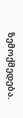ზემოქმედება.